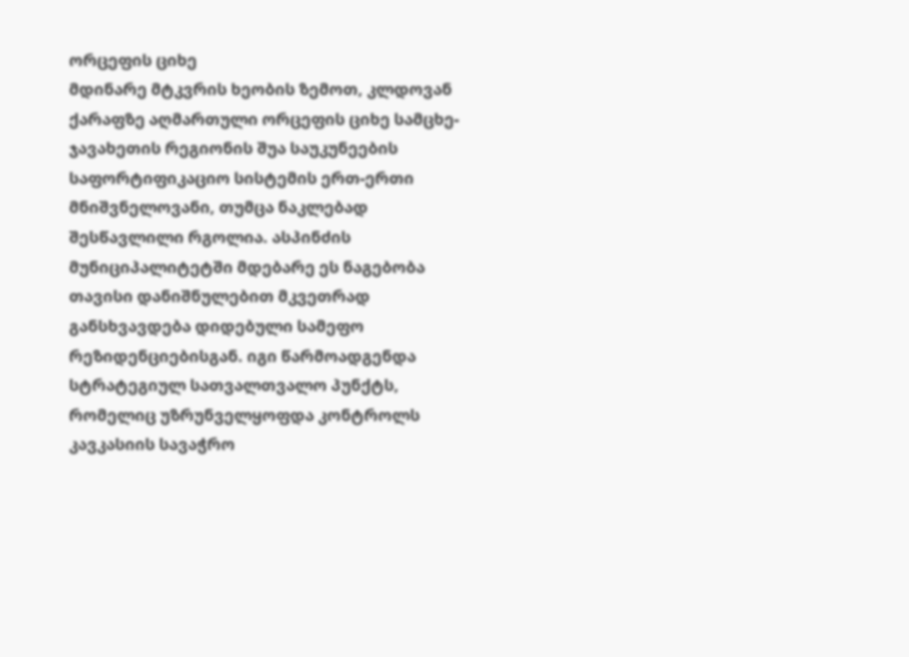ორცეფის ციხე
მდინარე მტკვრის ხეობის ზემოთ, კლდოვან ქარაფზე აღმართული ორცეფის ციხე სამცხე-ჯავახეთის რეგიონის შუა საუკუნეების საფორტიფიკაციო სისტემის ერთ-ერთი მნიშვნელოვანი, თუმცა ნაკლებად შესწავლილი რგოლია. ასპინძის მუნიციპალიტეტში მდებარე ეს ნაგებობა თავისი დანიშნულებით მკვეთრად განსხვავდება დიდებული სამეფო რეზიდენციებისგან. იგი წარმოადგენდა სტრატეგიულ სათვალთვალო პუნქტს, რომელიც უზრუნველყოფდა კონტროლს კავკასიის სავაჭრო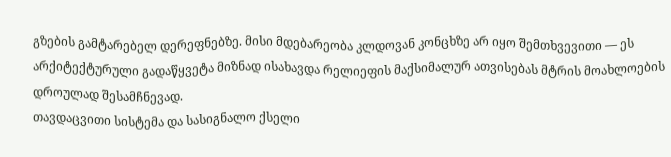გზების გამტარებელ დერეფნებზე. მისი მდებარეობა კლდოვან კონცხზე არ იყო შემთხვევითი — ეს არქიტექტურული გადაწყვეტა მიზნად ისახავდა რელიეფის მაქსიმალურ ათვისებას მტრის მოახლოების დროულად შესამჩნევად.
თავდაცვითი სისტემა და სასიგნალო ქსელი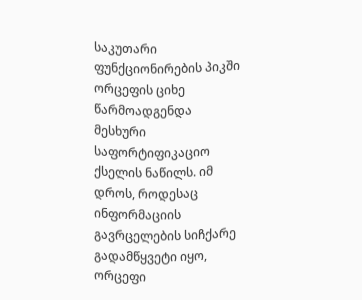საკუთარი ფუნქციონირების პიკში ორცეფის ციხე წარმოადგენდა მესხური საფორტიფიკაციო ქსელის ნაწილს. იმ დროს, როდესაც ინფორმაციის გავრცელების სიჩქარე გადამწყვეტი იყო, ორცეფი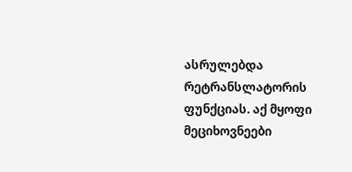ასრულებდა რეტრანსლატორის ფუნქციას. აქ მყოფი მეციხოვნეები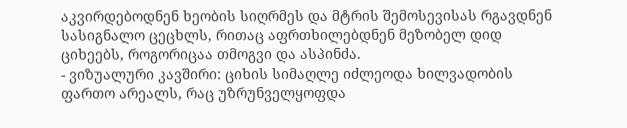აკვირდებოდნენ ხეობის სიღრმეს და მტრის შემოსევისას რგავდნენ სასიგნალო ცეცხლს, რითაც აფრთხილებდნენ მეზობელ დიდ ციხეებს, როგორიცაა თმოგვი და ასპინძა.
- ვიზუალური კავშირი: ციხის სიმაღლე იძლეოდა ხილვადობის ფართო არეალს, რაც უზრუნველყოფდა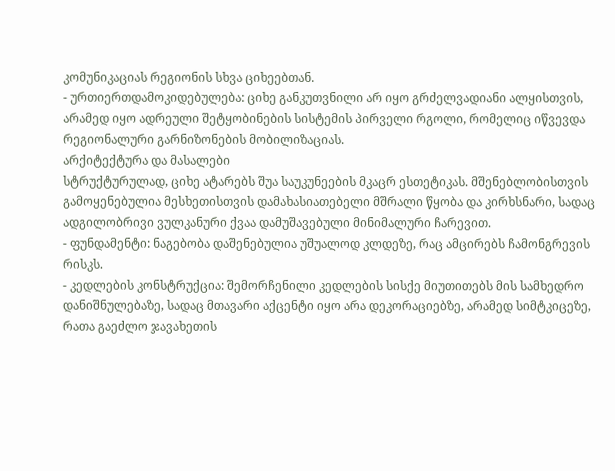კომუნიკაციას რეგიონის სხვა ციხეებთან.
- ურთიერთდამოკიდებულება: ციხე განკუთვნილი არ იყო გრძელვადიანი ალყისთვის, არამედ იყო ადრეული შეტყობინების სისტემის პირველი რგოლი, რომელიც იწვევდა რეგიონალური გარნიზონების მობილიზაციას.
არქიტექტურა და მასალები
სტრუქტურულად, ციხე ატარებს შუა საუკუნეების მკაცრ ესთეტიკას. მშენებლობისთვის გამოყენებულია მესხეთისთვის დამახასიათებელი მშრალი წყობა და კირხსნარი, სადაც ადგილობრივი ვულკანური ქვაა დამუშავებული მინიმალური ჩარევით.
- ფუნდამენტი: ნაგებობა დაშენებულია უშუალოდ კლდეზე, რაც ამცირებს ჩამონგრევის რისკს.
- კედლების კონსტრუქცია: შემორჩენილი კედლების სისქე მიუთითებს მის სამხედრო დანიშნულებაზე, სადაც მთავარი აქცენტი იყო არა დეკორაციებზე, არამედ სიმტკიცეზე, რათა გაეძლო ჯავახეთის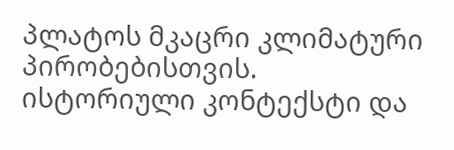პლატოს მკაცრი კლიმატური პირობებისთვის.
ისტორიული კონტექსტი და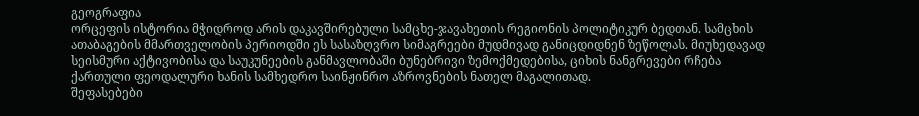გეოგრაფია
ორცეფის ისტორია მჭიდროდ არის დაკავშირებული სამცხე-ჯავახეთის რეგიონის პოლიტიკურ ბედთან. სამცხის ათაბაგების მმართველობის პერიოდში ეს სასაზღვრო სიმაგრეები მუდმივად განიცდიდნენ ზეწოლას. მიუხედავად სეისმური აქტივობისა და საუკუნეების განმავლობაში ბუნებრივი ზემოქმედებისა, ციხის ნანგრევები რჩება ქართული ფეოდალური ხანის სამხედრო საინჟინრო აზროვნების ნათელ მაგალითად.
შეფასებები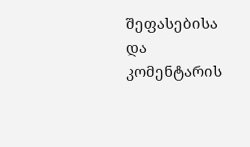შეფასებისა და კომენტარის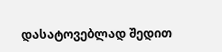დასატოვებლად შედით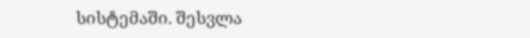სისტემაში. შესვლა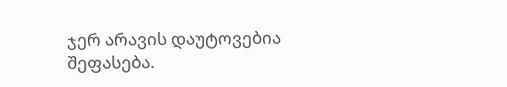ჯერ არავის დაუტოვებია შეფასება.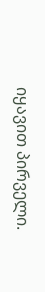იყავით პირველი.